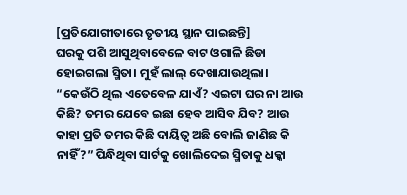[ପ୍ରତିଯୋଗୀତାରେ ତୃତୀୟ ସ୍ଥାନ ପାଇଛନ୍ତି]
ଘରକୁ ପଶି ଆସୁଥିବାବେଳେ ବାଟ ଓଗାଳି ଛିଡା ହୋଇଗଲା ସ୍ମିତା। ମୁହଁ ଲାଲ୍ ଦେଖାଯାଉଥିଲା। “କେଉଁଠି ଥିଲ ଏତେବେଳ ଯାଏଁ? ଏଇଟା ଘର ନା ଆଉ କିଛି? ତମର ଯେବେ ଇଛା ହେବ ଆସିବ ଯିବ? ଆଉ କାହା ପ୍ରତି ତମର କିଛି ଦାୟିତ୍ୱ ଅଛି ବୋଲି ଜାଣିଛ କି ନାହିଁ?” ପିନ୍ଧିଥିବା ସାର୍ଟକୁ ଖୋଲିଦେଇ ସ୍ମିତାକୁ ଧକ୍କା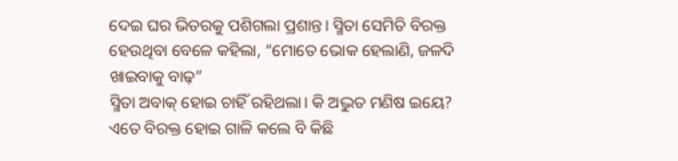ଦେଇ ଘର ଭିତରକୁ ପଶିଗଲା ପ୍ରଶାନ୍ତ। ସ୍ମିତା ସେମିତି ବିରକ୍ତ ହେଉଥିବା ବେଳେ କହିଲା, “ମୋତେ ଭୋକ ହେଲାଣି, ଜଳଦି ଖାଇବାକୁ ବାଢ଼”
ସ୍ମିତା ଅବାକ୍ ହୋଇ ଚାହିଁ ରହିଥଲା। କି ଅଦ୍ଭୁତ ମଣିଷ ଇୟେ? ଏତେ ବିରକ୍ତ ହୋଇ ଗାଳି କଲେ ବି କିଛି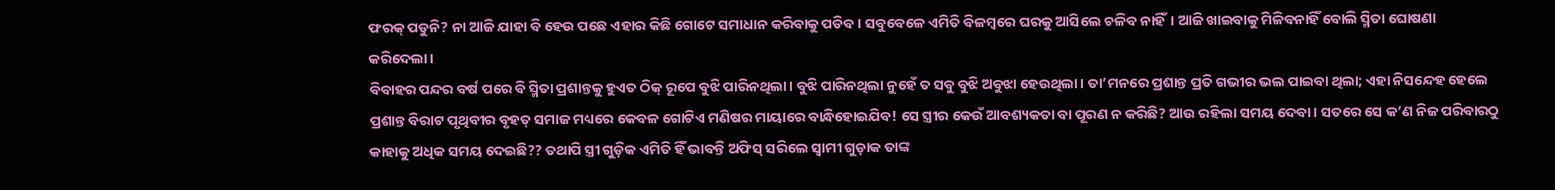ଫରକ୍ ପଡୁନି? ନା ଆଜି ଯାହା ବି ହେଉ ପଛେ ଏହାର କିଛି ଗୋଟେ ସମାଧାନ କରିବାକୁ ପଡିବ। ସବୁବେଳେ ଏମିତି ବିଳମ୍ବରେ ଘରକୁ ଆସିଲେ ଚଳିବ ନାହିଁ। ଆଜି ଖାଇବାକୁ ମିଳିବନାହିଁ ବୋଲି ସ୍ମିତା ଘୋଷଣା କରିଦେଲା।
ବିବାହର ପନ୍ଦର ବର୍ଷ ପରେ ବି ସ୍ମିତା ପ୍ରଶାନ୍ତକୁ ହୁଏତ ଠିକ୍ ରୂପେ ବୁଝି ପାରିନଥିଲା। ବୁଝି ପାରିନଥିଲା ନୁହେଁ ତ ସବୁ ବୁଝି ଅବୁଝା ହେଉଥିଲା। ତା’ମନରେ ପ୍ରଶାନ୍ତ ପ୍ରତି ଗଭୀର ଭଲ ପାଇବା ଥିଲା; ଏହା ନିସନ୍ଦେହ ହେଲେ ପ୍ରଶାନ୍ତ ବିରାଟ ପୃଥିବୀର ବୃହତ୍ ସମାଜ ମଧ୍ୟରେ କେବଳ ଗୋଟିଏ ମଣିଷର ମାୟାରେ ବାନ୍ଧିହୋଇଯିବ! ସେ ସ୍ତ୍ରୀର କେଉଁ ଆବଶ୍ୟକତା ବା ପୂରଣ ନ କରିଛି? ଆଉ ରହିଲା ସମୟ ଦେବା। ସତରେ ସେ କ’ଣ ନିଜ ପରିବାରଠୁ କାହାକୁ ଅଧିକ ସମୟ ଦେଇଛି?? ତଥାପି ସ୍ତ୍ରୀ ଗୁଡ଼ିକ ଏମିତି ହିଁ ଭାବନ୍ତି ଅଫିସ୍ ସରିଲେ ସ୍ୱାମୀ ଗୁଡ଼ାକ ତାଙ୍କ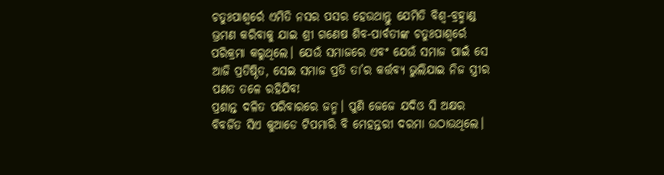ଚତୁଃପାଶ୍ୱର୍ରେ ଏମିତି ନସର ପସର ହେଉଥାନ୍ତୁ ଯେମିତି ବିଶ୍ୱ-ବ୍ରହ୍ମାଣ୍ଡ ଭ୍ରମଣ କରିବାକୁ ଯାଇ ଶ୍ରୀ ଗଣେଷ ଶିବ-ପାର୍ବତୀଙ୍କ ଚତୁଃପାଶ୍ୱର୍ରେ ପରିକ୍ରମା କରୁଥିଲେ। ଯେଉଁ ସମାଜରେ ଏବଂ ଯେଉଁ ସମାଜ ପାଇଁ ସେ ଆଜି ପ୍ରତିଷ୍ଠିତ, ସେଇ ସମାଜ ପ୍ରତି ତା’ର କର୍ତ୍ତବ୍ୟ ଭୁଲିଯାଇ ନିଜ ସ୍ତ୍ରୀର ପଣତ ତଳେ ରହିଯିବ!
ପ୍ରଶାନ୍ତ ଦଳିତ ପରିବାରରେ ଜନ୍ମ। ପୁଣି ଜେଜେ ଯଦିଓ ସି ଅକ୍ଷର ବିବର୍ଜିତ ସିଏ କୁଆଡେ ଟିପମାରି ବି ମେହନ୍ତରୀ ଦରମା ଉଠାଉଥିଲେ।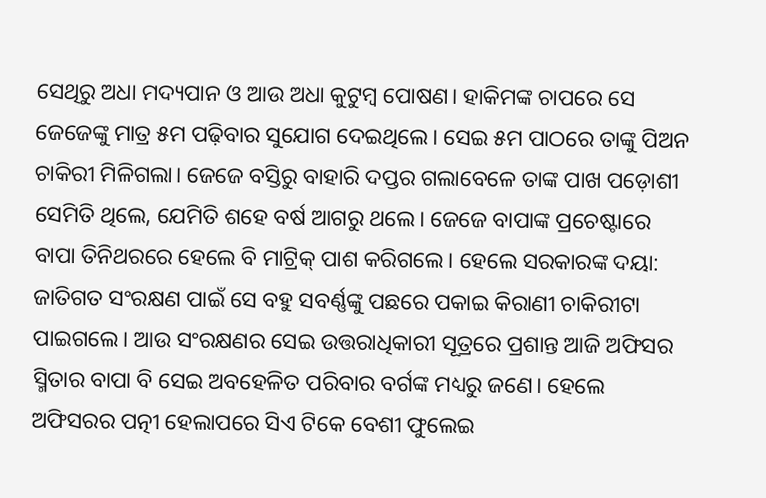ସେଥିରୁ ଅଧା ମଦ୍ୟପାନ ଓ ଆଉ ଅଧା କୁଟୁମ୍ବ ପୋଷଣ। ହାକିମଙ୍କ ଚାପରେ ସେ ଜେଜେଙ୍କୁ ମାତ୍ର ୫ମ ପଢ଼ିବାର ସୁଯୋଗ ଦେଇଥିଲେ। ସେଇ ୫ମ ପାଠରେ ତାଙ୍କୁ ପିଅନ ଚାକିରୀ ମିଳିଗଲା। ଜେଜେ ବସ୍ତିରୁ ବାହାରି ଦପ୍ତର ଗଲାବେଳେ ତାଙ୍କ ପାଖ ପଡ଼ୋଶୀ ସେମିତି ଥିଲେ, ଯେମିତି ଶହେ ବର୍ଷ ଆଗରୁ ଥଲେ। ଜେଜେ ବାପାଙ୍କ ପ୍ରଚେଷ୍ଟାରେ ବାପା ତିନିଥରରେ ହେଲେ ବି ମାଟ୍ରିକ୍ ପାଶ କରିଗଲେ। ହେଲେ ସରକାରଙ୍କ ଦୟା: ଜାତିଗତ ସଂରକ୍ଷଣ ପାଇଁ ସେ ବହୁ ସବର୍ଣ୍ଣଙ୍କୁ ପଛରେ ପକାଇ କିରାଣୀ ଚାକିରୀଟା ପାଇଗଲେ। ଆଉ ସଂରକ୍ଷଣର ସେଇ ଉତ୍ତରାଧିକାରୀ ସୂତ୍ରରେ ପ୍ରଶାନ୍ତ ଆଜି ଅଫିସର
ସ୍ମିତାର ବାପା ବି ସେଇ ଅବହେଳିତ ପରିବାର ବର୍ଗଙ୍କ ମଧ୍ୟରୁ ଜଣେ। ହେଲେ ଅଫିସରର ପତ୍ନୀ ହେଲାପରେ ସିଏ ଟିକେ ବେଶୀ ଫୁଲେଇ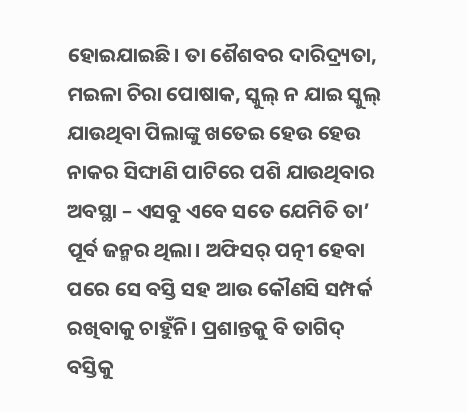ହୋଇଯାଇଛି। ତା ଶୈଶବର ଦାରିଦ୍ର୍ୟତା, ମଇଳା ଚିରା ପୋଷାକ, ସ୍କୁଲ୍ ନ ଯାଇ ସ୍କୁଲ୍ ଯାଉଥିବା ପିଲାଙ୍କୁ ଖତେଇ ହେଉ ହେଉ ନାକର ସିଙ୍ଘାଣି ପାଟିରେ ପଶି ଯାଉଥିବାର ଅବସ୍ଥା – ଏସବୁ ଏବେ ସତେ ଯେମିତି ତା’ ପୂର୍ବ ଜନ୍ମର ଥିଲା। ଅଫିସର୍ ପତ୍ନୀ ହେବା ପରେ ସେ ବସ୍ତି ସହ ଆଉ କୌଣସି ସମ୍ପର୍କ ରଖିବାକୁ ଚାହୁଁନି। ପ୍ରଶାନ୍ତକୁ ବି ତାଗିଦ୍ ବସ୍ତିକୁ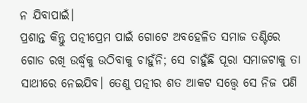ନ ଯିବାପାଇଁ।
ପ୍ରଶାନ୍ତ କିନ୍ତୁ ପତ୍ନୀପ୍ରେମ ପାଇଁ ଗୋଟେ ଅବହେଳିତ ସମାଜ ତଣ୍ଟିରେ ଗୋଡ ରଖି ଉର୍ଦ୍ଧ୍ୱକୁ ଉଠିବାକୁ ଚାହୁଁନି; ସେ ଚାହୁଁଛି ପୂରା ସମାଜଟାକୁ ତା ସାଥୀରେ ନେଇଯିବ। ତେଣୁ ପତ୍ନୀର ଶତ ଆକଟ ସତ୍ତ୍ବେ ସେ ନିଜ ପଣି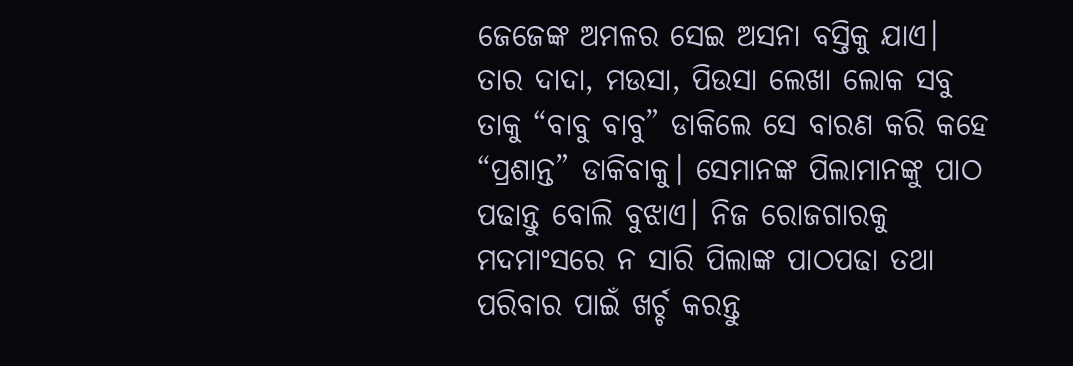ଜେଜେଙ୍କ ଅମଳର ସେଇ ଅସନା ବସ୍ତିକୁ ଯାଏ। ତାର ଦାଦା, ମଉସା, ପିଉସା ଲେଖା ଲୋକ ସବୁ ତାକୁ “ବାବୁ ବାବୁ” ଡାକିଲେ ସେ ବାରଣ କରି କହେ “ପ୍ରଶାନ୍ତ” ଡାକିବାକୁ। ସେମାନଙ୍କ ପିଲାମାନଙ୍କୁ ପାଠ ପଢାନ୍ତୁ ବୋଲି ବୁଝାଏ। ନିଜ ରୋଜଗାରକୁ ମଦମାଂସରେ ନ ସାରି ପିଲାଙ୍କ ପାଠପଢା ତଥା ପରିବାର ପାଇଁ ଖର୍ଚ୍ଚ କରନ୍ତୁ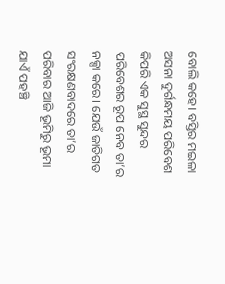ବୋଲି କହେ। ବସ୍ତିର ମଇଳା ଅସନା ଦୁର୍ଗନ୍ଧମୟ ପରିବେଶ କିପରି ଏକ ସୁସ୍ଥ ସୁନ୍ଦର ପରିବେଶର ରୂପ ନେବ ତା’ର ନକ୍ସା କରେ। ଯେଉଁ ଜାତିଗତ ସଂରକ୍ଷଣବାଦରେ ତା’ର ପରିବାର ଆଜି ଭୂମିରୁ ଭୂମା ଯାଏଁ ପହଞ୍ଚି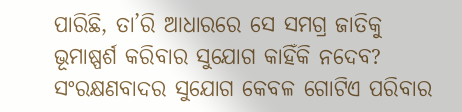ପାରିଛି, ତା’ରି ଆଧାରରେ ସେ ସମଗ୍ର ଜାତିକୁ ଭୂମାଷ୍ପର୍ଶ କରିବାର ସୁଯୋଗ କାହିଁକି ନଦେବ? ସଂରକ୍ଷଣବାଦର ସୁଯୋଗ କେବଳ ଗୋଟିଏ ପରିବାର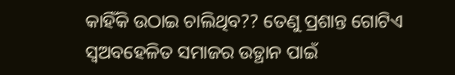କାହିଁକି ଉଠାଇ ଚାଲିଥିବ?? ତେଣୁ ପ୍ରଶାନ୍ତ ଗୋଟିଏ ସ୍ୱଅବହେଳିତ ସମାଜର ଉତ୍ଥାନ ପାଇଁ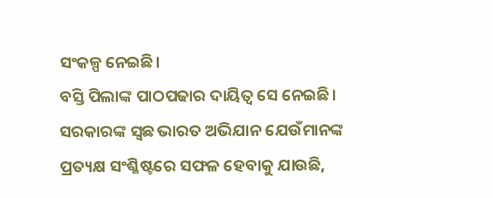ସଂକଳ୍ପ ନେଇଛି।
ବସ୍ତି ପିଲାଙ୍କ ପାଠପଢାର ଦାୟିତ୍ୱ ସେ ନେଇଛି। ସରକାରଙ୍କ ସ୍ୱଛ ଭାରତ ଅଭିଯାନ ଯେଉଁମାନଙ୍କ ପ୍ରତ୍ୟକ୍ଷ ସଂଶ୍ଳିଷ୍ଟରେ ସଫଳ ହେବାକୁ ଯାଉଛି,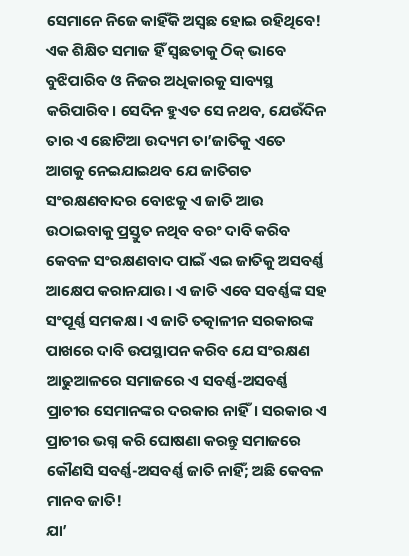ସେମାନେ ନିଜେ କାହିଁକି ଅସ୍ୱଛ ହୋଇ ରହିଥିବେ! ଏକ ଶିକ୍ଷିତ ସମାଜ ହିଁ ସ୍ୱଛତାକୁ ଠିକ୍ ଭାବେ ବୁଝିପାରିବ ଓ ନିଜର ଅଧିକାରକୁ ସାବ୍ୟସ୍ଥ କରିପାରିବ। ସେଦିନ ହୁଏତ ସେ ନଥବ, ଯେଉଁଦିନ ତାର ଏ ଛୋଟିଆ ଉଦ୍ୟମ ତା’ଜାତିକୁ ଏତେ ଆଗକୁ ନେଇଯାଇଥବ ଯେ ଜାତିଗତ ସଂରକ୍ଷଣବାଦର ବୋଝକୁ ଏ ଜାତି ଆଉ ଉଠାଇବାକୁ ପ୍ରସ୍ତୁତ ନଥିବ ବରଂ ଦାବି କରିବ କେବଳ ସଂରକ୍ଷଣବାଦ ପାଇଁ ଏଇ ଜାତିକୁ ଅସବର୍ଣ୍ଣ ଆକ୍ଷେପ କରାନଯାଉ। ଏ ଜାତି ଏବେ ସବର୍ଣ୍ଣଙ୍କ ସହ ସଂପୂର୍ଣ୍ଣ ସମକକ୍ଷ। ଏ ଜାତି ତତ୍କାଳୀନ ସରକାରଙ୍କ ପାଖରେ ଦାବି ଉପସ୍ଥାପନ କରିବ ଯେ ସଂରକ୍ଷଣ ଆଢୁଆଳରେ ସମାଜରେ ଏ ସବର୍ଣ୍ଣ-ଅସବର୍ଣ୍ଣ ପ୍ରାଚୀର ସେମାନଙ୍କର ଦରକାର ନାହିଁ। ସରକାର ଏ ପ୍ରାଚୀର ଭଗ୍ନ କରି ଘୋଷଣା କରନ୍ତୁ ସମାଜରେ କୌଣସି ସବର୍ଣ୍ଣ-ଅସବର୍ଣ୍ଣ ଜାତି ନାହିଁ; ଅଛି କେବଳ ମାନବ ଜାତି!
ଯା’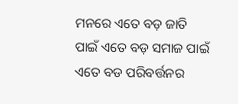ମନରେ ଏତେ ବଡ଼ ଜାତି ପାଇଁ ଏତେ ବଡ଼ ସମାଜ ପାଇଁ ଏତେ ବଡ ପରିବର୍ତ୍ତନର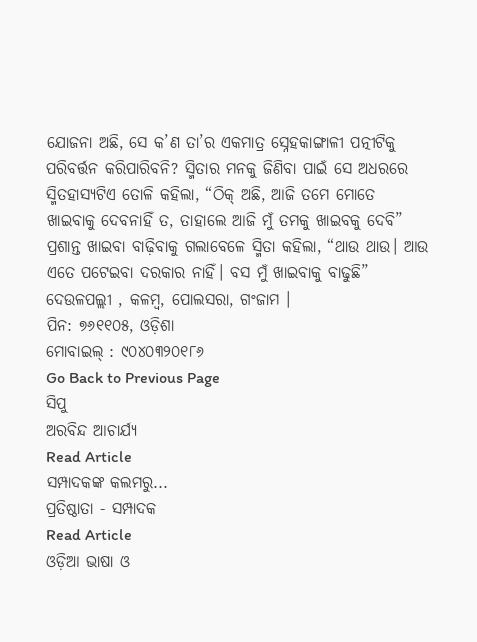ଯୋଜନା ଅଛି, ସେ କ’ଣ ତା’ର ଏକମାତ୍ର ସ୍ନେହକାଙ୍ଗାଳୀ ପତ୍ନୀଟିକୁ ପରିବର୍ତ୍ତନ କରିପାରିବନି? ସ୍ମିତାର ମନକୁ ଜିଣିବା ପାଇଁ ସେ ଅଧରରେ ସ୍ମିତହାସ୍ୟଟିଏ ତୋଳି କହିଲା, “ଠିକ୍ ଅଛି, ଆଜି ତମେ ମୋତେ ଖାଇବାକୁ ଦେବନାହିଁ ତ, ତାହାଲେ ଆଜି ମୁଁ ତମକୁ ଖାଇବକୁ ଦେବି” ପ୍ରଶାନ୍ତ ଖାଇବା ବାଢ଼ିବାକୁ ଗଲାବେଳେ ସ୍ମିତା କହିଲା, “ଥାଉ ଥାଉ। ଆଉ ଏତେ ପଟେଇବା ଦରକାର ନାହିଁ। ବସ ମୁଁ ଖାଇବାକୁ ବାଢୁଛି”
ଦେଉଳପଲ୍ଲୀ , କଳମ୍ବ, ପୋଲସରା, ଗଂଜାମ ।
ପିନ: ୭୬୧୧୦୫, ଓଡ଼ିଶା
ମୋବାଇଲ୍ : ୯୦୪୦୩୨୦୧୮୬
Go Back to Previous Page
ସିପୁ
ଅରବିନ୍ଦ ଆଚାର୍ଯ୍ୟ
Read Article
ସମ୍ପାଦକଙ୍କ କଲମରୁ...
ପ୍ରତିଷ୍ଠାତା - ସମ୍ପାଦକ
Read Article
ଓଡ଼ିଆ ଭାଷା ଓ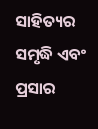ସାହିତ୍ୟର ସମୃଦ୍ଧି ଏବଂ ପ୍ରସାର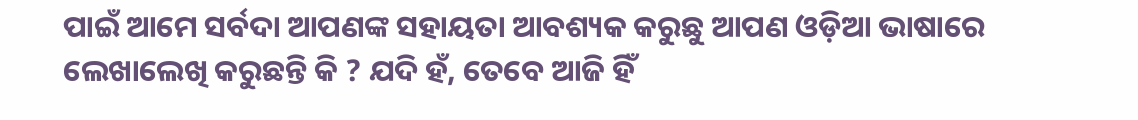ପାଇଁ ଆମେ ସର୍ବଦା ଆପଣଙ୍କ ସହାୟତା ଆବଶ୍ୟକ କରୁଛୁ ଆପଣ ଓଡ଼ିଆ ଭାଷାରେ ଲେଖାଲେଖି କରୁଛନ୍ତି କି ? ଯଦି ହଁ, ତେବେ ଆଜି ହିଁ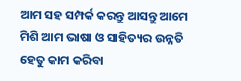ଆମ ସହ ସମ୍ପର୍କ କରନ୍ତୁ ଆସନ୍ତୁ ଆମେ ମିଶି ଆମ ଭାଷା ଓ ସାହିତ୍ୟର ଉନ୍ନତି ହେତୁ କାମ କରିବା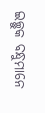ଇଚ୍ଛୁକ ବନ୍ଧୁମାନେ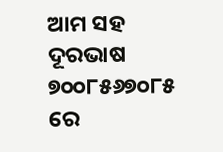ଆମ ସହ ଦୂରଭାଷ ୭୦୦୮୫୬୭୦୮୫ ରେ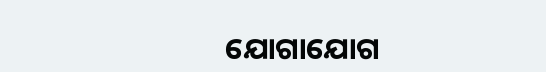ଯୋଗାଯୋଗ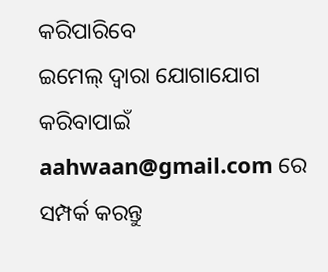କରିପାରିବେ
ଇମେଲ୍ ଦ୍ବାରା ଯୋଗାଯୋଗ କରିବାପାଇଁ aahwaan@gmail.com ରେ ସମ୍ପର୍କ କରନ୍ତୁ